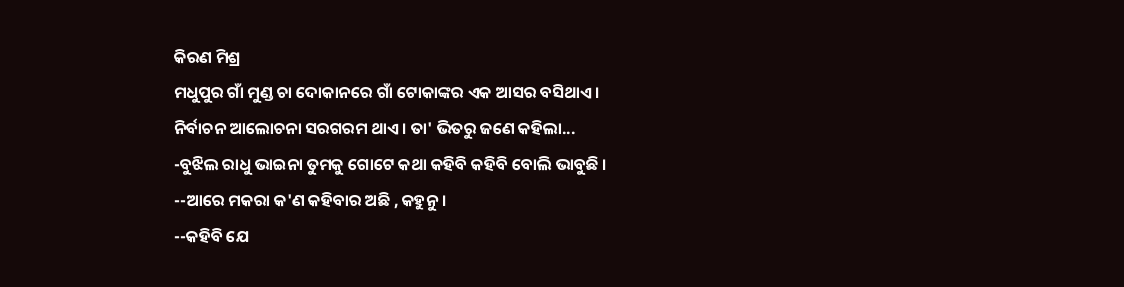କିରଣ ମିଶ୍ର
ମଧୁପୁର ଗାଁ ମୁଣ୍ଡ ଚା ଦୋକାନରେ ଗାଁ ଟୋକାଙ୍କର ଏକ ଆସର ବସିଥାଏ । ନିର୍ବାଚନ ଆଲୋଚନା ସରଗରମ ଥାଏ । ତା' ଭିତରୁ ଜଣେ କହିଲା...
-ବୁଝିଲ ରାଧୁ ଭାଇନା ତୁମକୁ ଗୋଟେ କଥା କହିବି କହିବି ବୋଲି ଭାବୁଛି ।
--ଆରେ ମକରା କ'ଣ କହିବାର ଅଛି , କହୁନୁ ।
--କହିବି ଯେ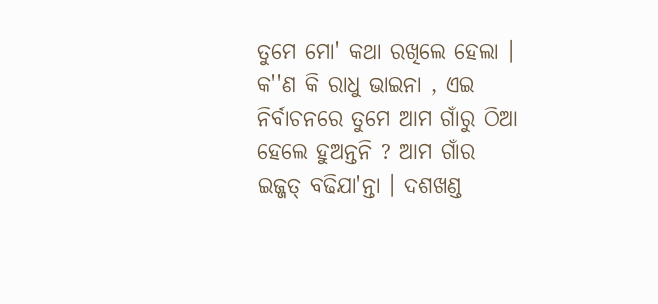ତୁମେ ମୋ' କଥା ରଖିଲେ ହେଲା । କ''ଣ କି ରାଧୁ ଭାଇନା , ଏଇ ନିର୍ବାଚନରେ ତୁମେ ଆମ ଗାଁରୁ ଠିଆ ହେଲେ ହୁଅନ୍ତନି ? ଆମ ଗାଁର ଇଜ୍ଜତ୍ ବଢିଯା'ନ୍ତା । ଦଶଖଣ୍ଡ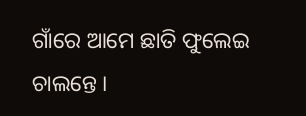ଗାଁରେ ଆମେ ଛାତି ଫୁଲେଇ ଚାଲନ୍ତେ ।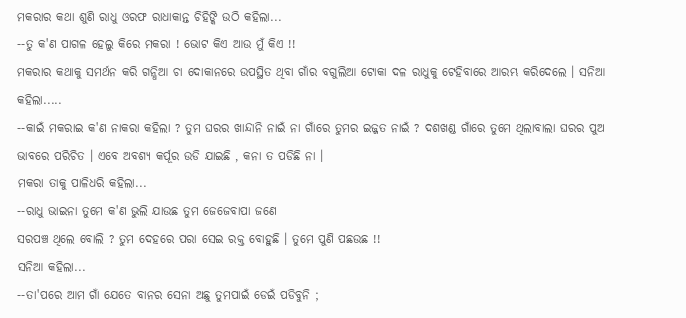ମକରାର କଥା ଶୁଣି ରାଧୁ ଓରଫ ରାଧାକାନ୍ତ ଚିହିଙ୍କି ଉଠି କହିଲା...
--ତୁ କ'ଣ ପାଗଳ ହେଲୁ କିରେ ମକରା ! ଭୋଟ କିଏ ଆଉ ମୁଁ କିଏ !!
ମକରାର କଥାକୁ ସମର୍ଥନ କରି ଗନ୍ଧିଆ ଚା ଦୋକାନରେ ଉପସ୍ଥିତ ଥିବା ଗାଁର ବଗୁଲିଆ ଟୋକା ଦଳ ରାଧୁକୁ ଟେହିବାରେ ଆରମ୍ଭ କରିଦେଲେ । ସନିଆ କହିଲା.....
--କାଇଁ ମକରାଇ କ'ଣ ନାକରା କହିଲା ? ତୁମ ଘରର ଖାନ୍ଦାନି ନାଇଁ ନା ଗାଁରେ ତୁମର ଇଜ୍ଜତ ନାଇଁ ? ଦଶଖଣ୍ଡ ଗାଁରେ ତୁମେ ଥିଲାବାଲା ଘରର ପୁଅ ଭାବରେ ପରିଚିତ । ଏବେ ଅବଶ୍ୟ କର୍ପୂର ଉଡି ଯାଇଛି , କନା ତ ପଡିଛି ନା ।
ମକରା ତାକୁ ପାଳିଧରି କହିଲା...
--ରାଧୁ ଭାଇନା ତୁମେ କ'ଣ ଭୁଲି ଯାଉଛ ତୁମ ଜେଜେବାପା ଜଣେ
ସରପଞ୍ଚ ଥିଲେ ବୋଲି ? ତୁମ ଦେହରେ ପରା ସେଇ ରକ୍ତ ବୋହୁଛି । ତୁମେ ପୁଣି ପଛଉଛ !!
ସନିଆ କହିଲା...
--ତା'ପରେ ଆମ ଗାଁ ଯେତେ ବାନର ସେନା ଅଛୁ ତୁମପାଇଁ ଡେଇଁ ପଡିବୁନି ;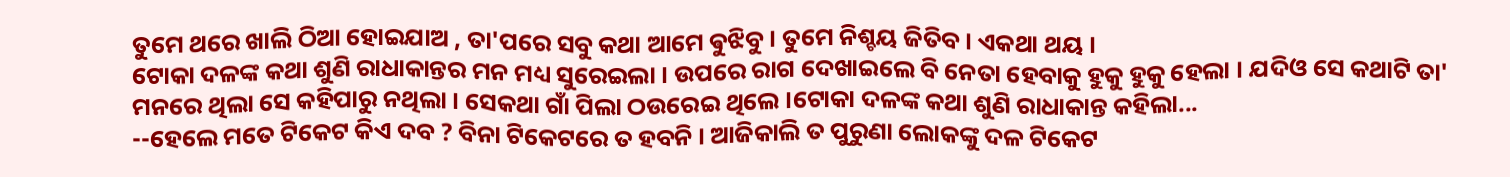ତୁମେ ଥରେ ଖାଲି ଠିଆ ହୋଇଯାଅ , ତା'ପରେ ସବୁ କଥା ଆମେ ଵୁଝିବୁ । ତୁମେ ନିଶ୍ଚୟ ଜିତିବ। ଏକଥା ଥୟ ।
ଟୋକା ଦଳଙ୍କ କଥା ଶୁଣି ରାଧାକାନ୍ତର ମନ ମଧ୍ୟ ସୁରେଇଲା । ଉପରେ ରାଗ ଦେଖାଇଲେ ବି ନେତା ହେବାକୁ ହୁକୁ ହୁକୁ ହେଲା । ଯଦିଓ ସେ କଥାଟି ତା' ମନରେ ଥିଲା ସେ କହିପାରୁ ନଥିଲା । ସେକଥା ଗାଁ ପିଲା ଠଉରେଇ ଥିଲେ ।ଟୋକା ଦଳଙ୍କ କଥା ଶୁଣି ରାଧାକାନ୍ତ କହିଲା...
--ହେଲେ ମତେ ଟିକେଟ କିଏ ଦବ ? ବିନା ଟିକେଟରେ ତ ହବନି । ଆଜିକାଲି ତ ପୁରୁଣା ଲୋକଙ୍କୁ ଦଳ ଟିକେଟ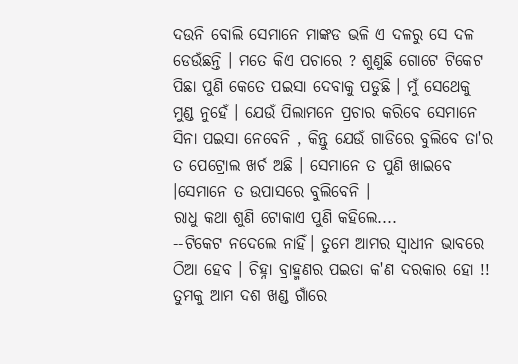ଦଉନି ବୋଲି ସେମାନେ ମାଙ୍କଡ ଭଳି ଏ ଦଳରୁ ସେ ଦଳ ଡେଉଁଛନ୍ତି । ମତେ କିଏ ପଚାରେ ? ଶୁଣୁଛି ଗୋଟେ ଟିକେଟ ପିଛା ପୁଣି କେତେ ପଇସା ଦେବାକୁ ପଡୁଛି । ମୁଁ ସେଥେକୁ ମୁଣ୍ଡ ନୁହେଁ । ଯେଉଁ ପିଲାମନେ ପ୍ରଚାର କରିବେ ସେମାନେ ସିନା ପଇସା ନେବେନି , କିନ୍ତୁ ଯେଉଁ ଗାଡିରେ ବୁଲିବେ ତା'ର ତ ପେଟ୍ରୋଲ ଖର୍ଚ ଅଛି । ସେମାନେ ତ ପୁଣି ଖାଇବେ ।ସେମାନେ ତ ଉପାସରେ ବୁଲିବେନି ।
ରାଧୁ କଥା ଶୁଣି ଟୋକାଏ ପୁଣି କହିଲେ....
--ଟିକେଟ ନଦେଲେ ନାହିଁ। ତୁମେ ଆମର ସ୍ୱାଧୀନ ଭାବରେ ଠିଆ ହେବ । ଚିହ୍ନା ବ୍ରାହ୍ମଣର ପଇତା କ'ଣ ଦରକାର ହୋ !! ତୁମକୁ ଆମ ଦଶ ଖଣ୍ଡ ଗାଁରେ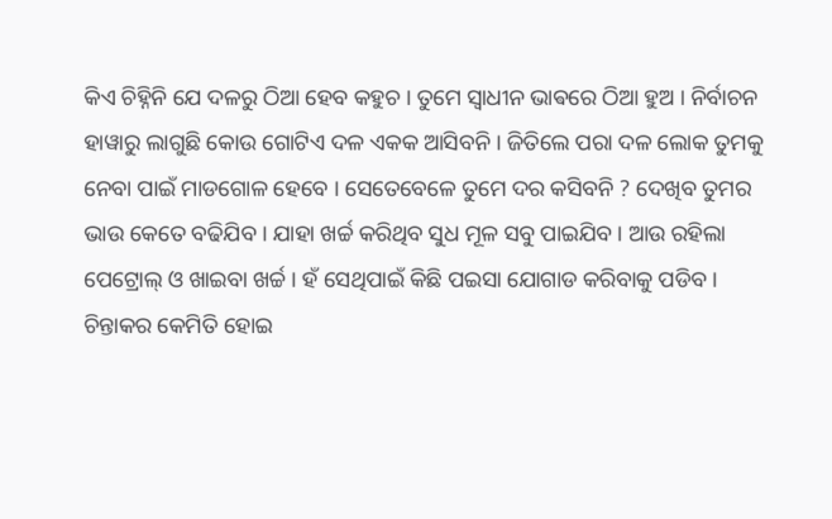କିଏ ଚିହ୍ନିନି ଯେ ଦଳରୁ ଠିଆ ହେବ କହୁଚ । ତୁମେ ସ୍ୱାଧୀନ ଭାଵରେ ଠିଆ ହୁଅ । ନିର୍ବାଚନ ହାୱାରୁ ଲାଗୁଛି କୋଉ ଗୋଟିଏ ଦଳ ଏକକ ଆସିବନି । ଜିତିଲେ ପରା ଦଳ ଲୋକ ତୁମକୁ ନେବା ପାଇଁ ମାଡଗୋଳ ହେବେ । ସେତେବେଳେ ତୁମେ ଦର କସିବନି ? ଦେଖିବ ତୁମର ଭାଉ କେତେ ବଢିଯିବ । ଯାହା ଖର୍ଚ୍ଚ କରିଥିବ ସୁଧ ମୂଳ ସବୁ ପାଇଯିବ । ଆଉ ରହିଲା ପେଟ୍ରୋଲ୍ ଓ ଖାଇବା ଖର୍ଚ୍ଚ । ହଁ ସେଥିପାଇଁ କିଛି ପଇସା ଯୋଗାଡ କରିବାକୁ ପଡିବ । ଚିନ୍ତାକର କେମିତି ହୋଇ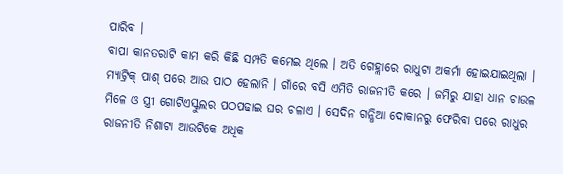ପାରିବ ।
ବାପା କାନତରାଟି କାମ କରି କିଛି ସମ୍ପତି କମେଇ ଥିଲେ । ଅତି ଗେହ୍ଲାରେ ରାଧୁଟା ଅକର୍ମା ହୋଇଯାଇଥିଲା । ମ୍ୟାଟ୍ରିକ୍ ପାଶ୍ ପରେ ଆଉ ପାଠ ହେଲାନି । ଗାଁରେ ବସି ଏମିତି ରାଜନୀତି କରେ । ଜମିରୁ ଯାହା ଧାନ ଚାଉଳ ମିଳେ ଓ ସ୍ତ୍ରୀ ଗୋଟିଏସ୍କୁଲର ପଠପଢାଇ ଘର ଚଳାଏ । ସେଦିନ ଗନ୍ଧିଆ ଦୋକାନରୁ ଫେରିବା ପରେ ରାଧୁର ରାଜନୀତି ନିଶାଟା ଆଉଟିକେ ଅଧିକ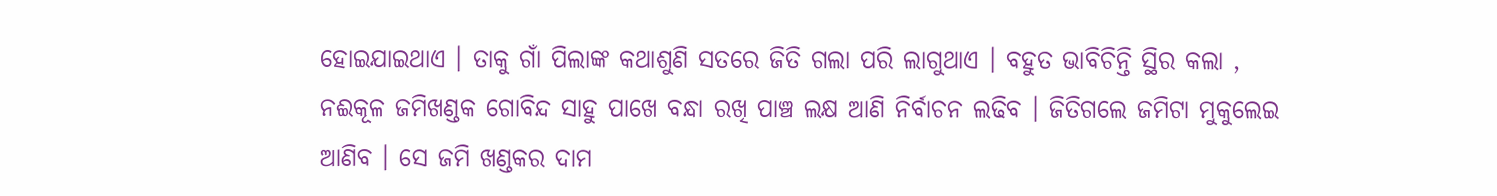ହୋଇଯାଇଥାଏ । ତାକୁ ଗାଁ ପିଲାଙ୍କ କଥାଶୁଣି ସତରେ ଜିତି ଗଲା ପରି ଲାଗୁଥାଏ । ବହୁତ ଭାବିଚିନ୍ତି ସ୍ଥିର କଲା , ନଈକୂଳ ଜମିଖଣ୍ଡକ ଗୋବିନ୍ଦ ସାହୁ ପାଖେ ବନ୍ଧା ରଖି ପାଞ୍ଚ ଲକ୍ଷ ଆଣି ନିର୍ବାଚନ ଲଢିବ । ଜିତିଗଲେ ଜମିଟା ମୁକୁଲେଇ ଆଣିବ । ସେ ଜମି ଖଣ୍ଡକର ଦାମ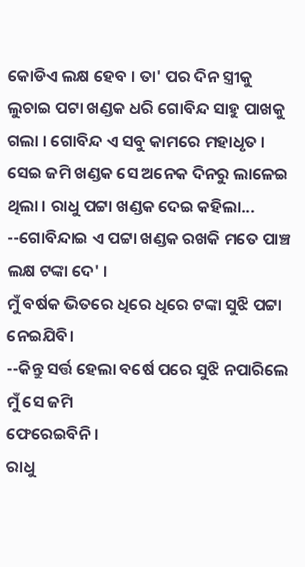କୋଡିଏ ଲକ୍ଷ ହେବ । ତା' ପର ଦିନ ସ୍ତ୍ରୀକୁ ଲୁଚାଇ ପଟା ଖଣ୍ଡକ ଧରି ଗୋବିନ୍ଦ ସାହୁ ପାଖକୁ ଗଲା । ଗୋବିନ୍ଦ ଏ ସବୁ କାମରେ ମହାଧୃତ । ସେଇ ଜମି ଖଣ୍ଡକ ସେ ଅନେକ ଦିନରୁ ଲାଳେଇ ଥିଲା । ରାଧୁ ପଟ୍ଟା ଖଣ୍ଡକ ଦେଇ କହିଲା...
--ଗୋବିନ୍ଦାଇ ଏ ପଟ୍ଟା ଖଣ୍ଡକ ରଖକି ମତେ ପାଞ୍ଚ ଲକ୍ଷ ଟଙ୍କା ଦେ' ।
ମୁଁ ବର୍ଷକ ଭିତରେ ଧିରେ ଧିରେ ଟଙ୍କା ସୁଝି ପଟ୍ଟା ନେଇଯିବି।
--କିନ୍ତୁ ସର୍ତ୍ତ ହେଲା ବର୍ଷେ ପରେ ସୁଝି ନପାରିଲେ ମୁଁ ସେ ଜମି
ଫେରେଇବିନି ।
ରାଧୁ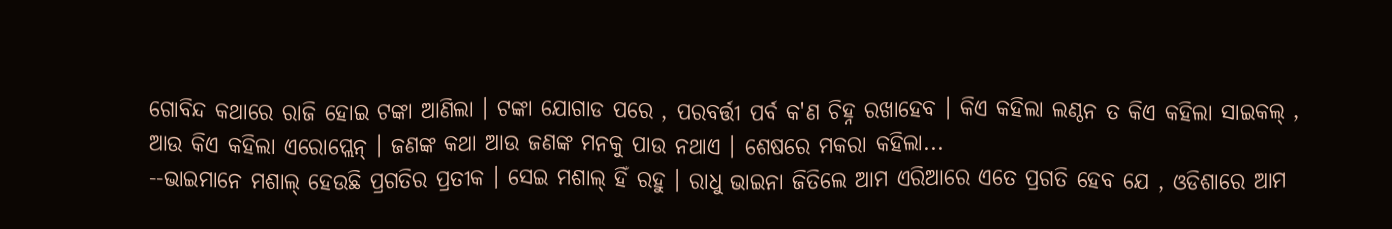ଗୋବିନ୍ଦ କଥାରେ ରାଜି ହୋଇ ଟଙ୍କା ଆଣିଲା । ଟଙ୍କା ଯୋଗାଡ ପରେ , ପରବର୍ତ୍ତୀ ପର୍ବ କ'ଣ ଚିହ୍ନ ରଖାହେବ । କିଏ କହିଲା ଲଣ୍ଠନ ତ କିଏ କହିଲା ସାଇକଲ୍ , ଆଉ କିଏ କହିଲା ଏରୋପ୍ଲେନ୍ । ଜଣଙ୍କ କଥା ଆଉ ଜଣଙ୍କ ମନକୁ ପାଉ ନଥାଏ । ଶେଷରେ ମକରା କହିଲା...
--ଭାଇମାନେ ମଶାଲ୍ ହେଉଛି ପ୍ରଗତିର ପ୍ରତୀକ । ସେଇ ମଶାଲ୍ ହିଁ ରହୁ । ରାଧୁ ଭାଇନା ଜିତିଲେ ଆମ ଏରିଆରେ ଏତେ ପ୍ରଗତି ହେବ ଯେ , ଓଡିଶାରେ ଆମ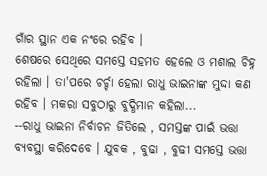ଗାଁର ସ୍ଥାନ ଏକ ନଂରେ ରହିବ ।
ଶେଷରେ ସେଥିରେ ସମସ୍ତେ ସହମତ ହେଲେ ଓ ମଶାଲ ଚିହ୍ନ ରହିଲା । ତା'ପରେ ଚର୍ଚ୍ଚା ହେଲା ରାଧୁ ଭାଇନାଙ୍କ ମୁଦ୍ଦା କଣ ରହିବ । ମକରା ସବୁଠାରୁ ବୁଦ୍ଧିମାନ କହିଲା...
--ରାଧୁ ଭାଇନା ନିର୍ବାଚନ ଜିତିଲେ , ସମସ୍ତଙ୍କ ପାଇଁ ଭତ୍ତା ବ୍ୟବସ୍ଥା କରିଦେବେ । ଯୁବକ , ବୁଢା , ବୁଢୀ ସମସ୍ତେ ଭତ୍ତା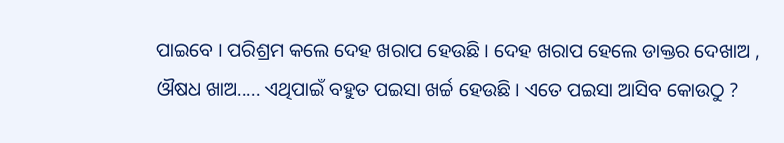ପାଇବେ । ପରିଶ୍ରମ କଲେ ଦେହ ଖରାପ ହେଉଛି । ଦେହ ଖରାପ ହେଲେ ଡାକ୍ତର ଦେଖାଅ , ଔଷଧ ଖାଅ..... ଏଥିପାଇଁ ବହୁତ ପଇସା ଖର୍ଚ୍ଚ ହେଉଛି । ଏତେ ପଇସା ଆସିବ କୋଉଠୁ ?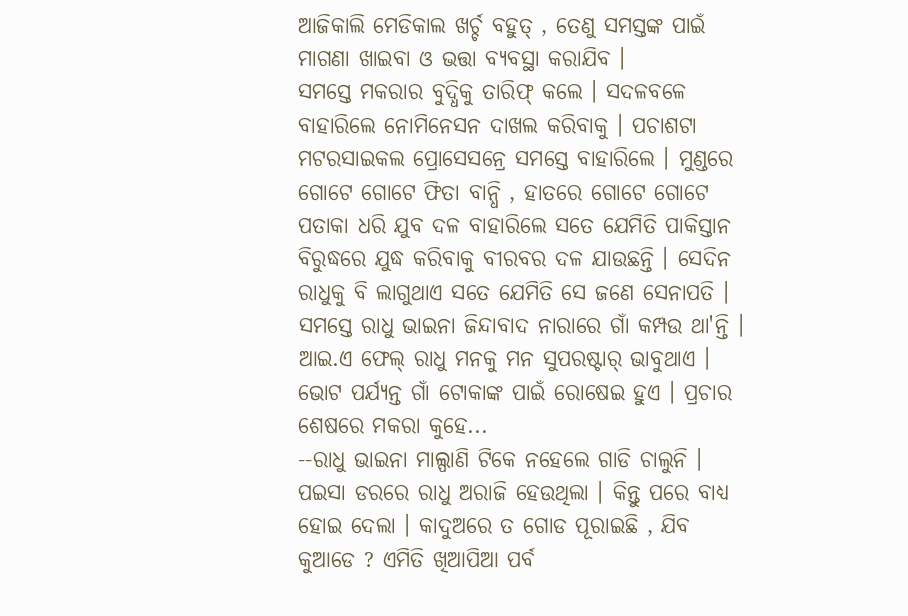ଆଜିକାଲି ମେଡିକାଲ ଖର୍ଚ୍ଚ ବହୁତ୍ , ତେଣୁ ସମସ୍ତଙ୍କ ପାଇଁ ମାଗଣା ଖାଇବା ଓ ଭତ୍ତା ବ୍ୟବସ୍ଥା କରାଯିବ ।
ସମସ୍ତେ ମକରାର ବୁଦ୍ଧିକୁ ତାରିଫ୍ କଲେ । ସଦଳବଳେ ବାହାରିଲେ ନୋମିନେସନ ଦାଖଲ କରିବାକୁ । ପଚାଶଟା ମଟରସାଇକଲ ପ୍ରୋସେସନ୍ରେ ସମସ୍ତେ ବାହାରିଲେ । ମୁଣ୍ଡରେ ଗୋଟେ ଗୋଟେ ଫିତା ବାନ୍ଧି , ହାତରେ ଗୋଟେ ଗୋଟେ ପତାକା ଧରି ଯୁବ ଦଳ ବାହାରିଲେ ସତେ ଯେମିତି ପାକିସ୍ତାନ ବିରୁଦ୍ଧରେ ଯୁଦ୍ଧ କରିବାକୁ ବୀରବର ଦଳ ଯାଉଛନ୍ତି । ସେଦିନ ରାଧୁକୁ ବି ଲାଗୁଥାଏ ସତେ ଯେମିତି ସେ ଜଣେ ସେନାପତି । ସମସ୍ତେ ରାଧୁ ଭାଇନା ଜିନ୍ଦାବାଦ ନାରାରେ ଗାଁ କମ୍ପଉ ଥା'ନ୍ତି । ଆଇ.ଏ ଫେଲ୍ ରାଧୁ ମନକୁ ମନ ସୁପରଷ୍ଟାର୍ ଭାବୁଥାଏ । ଭୋଟ ପର୍ଯ୍ୟନ୍ତ ଗାଁ ଟୋକାଙ୍କ ପାଇଁ ରୋଷେଇ ହୁଏ । ପ୍ରଚାର ଶେଷରେ ମକରା କୁହେ...
--ରାଧୁ ଭାଇନା ମାଲ୍ପାଣି ଟିକେ ନହେଲେ ଗାଡି ଚାଲୁନି ।
ପଇସା ଡରରେ ରାଧୁ ଅରାଜି ହେଉଥିଲା । କିନ୍ତୁ ପରେ ବାଧ୍ୟ ହୋଇ ଦେଲା । କାଦୁଅରେ ତ ଗୋଡ ପୂରାଇଛି , ଯିବ କୁଆଡେ ? ଏମିତି ଖିଆପିଆ ପର୍ବ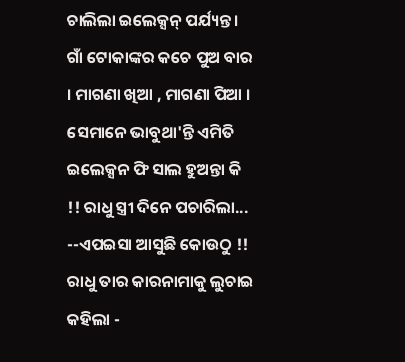ଚାଲିଲା ଇଲେକ୍ସନ୍ ପର୍ଯ୍ୟନ୍ତ । ଗାଁ ଟୋକାଙ୍କର କଚେ ପୁଅ ବାର । ମାଗଣା ଖିଆ , ମାଗଣା ପିଆ । ସେମାନେ ଭାବୁଥା'ନ୍ତି ଏମିତି ଇଲେକ୍ସନ ଫି ସାଲ ହୁଅନ୍ତା କି !! ରାଧୁ ସ୍ତ୍ରୀ ଦିନେ ପଚାରିଲା...
--ଏପଇସା ଆସୁଛି କୋଉଠୁ !!
ରାଧୁ ତାର କାରନାମାକୁ ଲୁଚାଇ କହିଲା -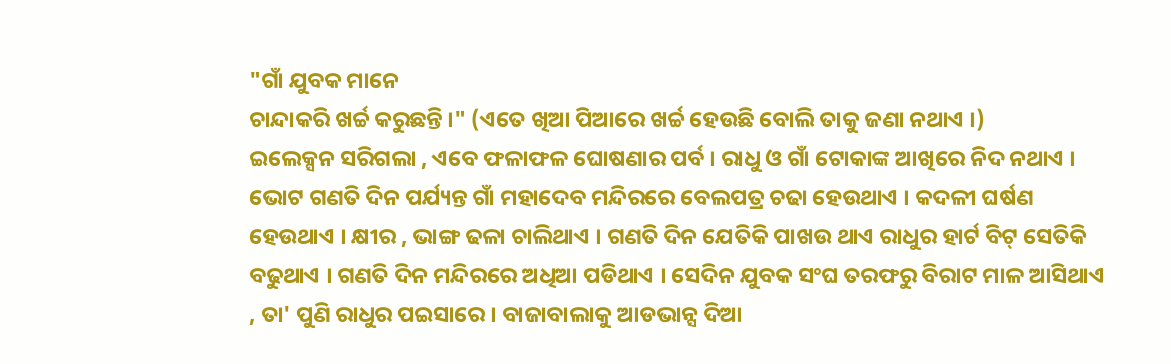"ଗାଁ ଯୁବକ ମାନେ
ଚାନ୍ଦାକରି ଖର୍ଚ୍ଚ କରୁଛନ୍ତି ।" (ଏତେ ଖିଆ ପିଆରେ ଖର୍ଚ୍ଚ ହେଉଛି ବୋଲି ତାକୁ ଜଣା ନଥାଏ ।)
ଇଲେକ୍ସନ ସରିଗଲା , ଏବେ ଫଳାଫଳ ଘୋଷଣାର ପର୍ବ । ରାଧୁ ଓ ଗାଁ ଟୋକାଙ୍କ ଆଖିରେ ନିଦ ନଥାଏ । ଭୋଟ ଗଣତି ଦିନ ପର୍ଯ୍ୟନ୍ତ ଗାଁ ମହାଦେବ ମନ୍ଦିରରେ ବେଲପତ୍ର ଚଢା ହେଉଥାଏ । କଦଳୀ ଘର୍ଷଣ ହେଉଥାଏ । କ୍ଷୀର , ଭାଙ୍ଗ ଢଳା ଚାଲିଥାଏ । ଗଣତି ଦିନ ଯେତିକି ପାଖଉ ଥାଏ ରାଧୁର ହାର୍ଟ ବିଟ୍ ସେତିକି ବଢୁଥାଏ । ଗଣତି ଦିନ ମନ୍ଦିରରେ ଅଧିଆ ପଡିଥାଏ । ସେଦିନ ଯୁବକ ସଂଘ ତରଫରୁ ବିରାଟ ମାଳ ଆସିଥାଏ , ତା' ପୁଣି ରାଧୁର ପଇସାରେ । ବାଜାବାଲାକୁ ଆଡଭାନ୍ସ ଦିଆ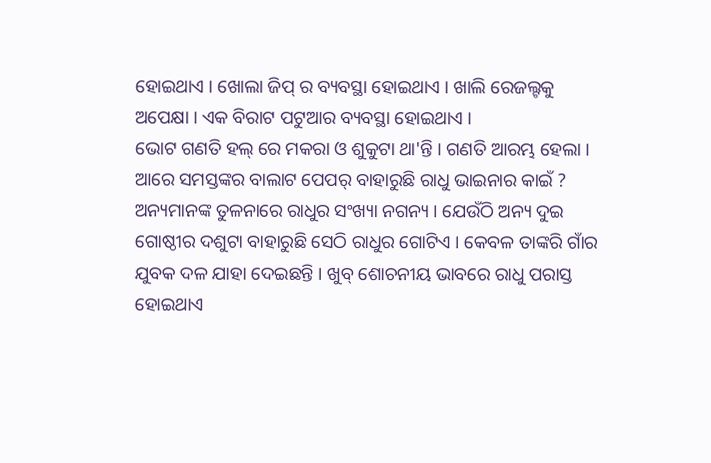ହୋଇଥାଏ । ଖୋଲା ଜିପ୍ ର ବ୍ୟବସ୍ଥା ହୋଇଥାଏ । ଖାଲି ରେଜଲ୍ଟକୁ ଅପେକ୍ଷା । ଏକ ବିରାଟ ପଟୁଆର ବ୍ୟବସ୍ଥା ହୋଇଥାଏ ।
ଭୋଟ ଗଣତି ହଲ୍ ରେ ମକରା ଓ ଶୁକୁଟା ଥା'ନ୍ତି । ଗଣତି ଆରମ୍ଭ ହେଲା । ଆରେ ସମସ୍ତଙ୍କର ବାଲାଟ ପେପର୍ ବାହାରୁଛି ରାଧୁ ଭାଇନାର କାଇଁ ? ଅନ୍ୟମାନଙ୍କ ତୁଳନାରେ ରାଧୁର ସଂଖ୍ୟା ନଗନ୍ୟ । ଯେଉଁଠି ଅନ୍ୟ ଦୁଇ ଗୋଷ୍ଠୀର ଦଶୁଟା ବାହାରୁଛି ସେଠି ରାଧୁର ଗୋଟିଏ । କେବଳ ତାଙ୍କରି ଗାଁର ଯୁବକ ଦଳ ଯାହା ଦେଇଛନ୍ତି । ଖୁବ୍ ଶୋଚନୀୟ ଭାବରେ ରାଧୁ ପରାସ୍ତ ହୋଇଥାଏ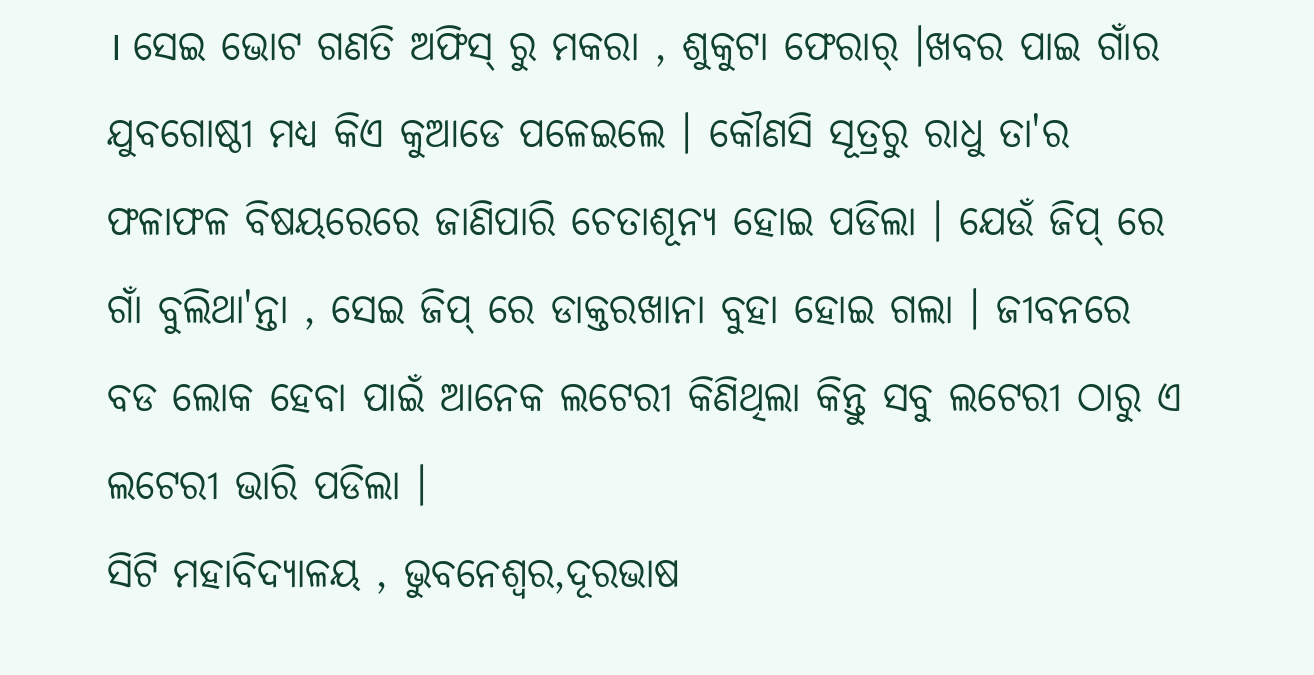। ସେଇ ଭୋଟ ଗଣତି ଅଫିସ୍ ରୁ ମକରା , ଶୁକୁଟା ଫେରାର୍ ।ଖବର ପାଇ ଗାଁର ଯୁବଗୋଷ୍ଠୀ ମଧ୍ୟ କିଏ କୁଆଡେ ପଳେଇଲେ । କୌଣସି ସୂତ୍ରରୁ ରାଧୁ ତା'ର ଫଳାଫଳ ବିଷୟରେରେ ଜାଣିପାରି ଚେତାଶୂନ୍ୟ ହୋଇ ପଡିଲା । ଯେଉଁ ଜିପ୍ ରେ ଗାଁ ବୁଲିଥା'ନ୍ତା , ସେଇ ଜିପ୍ ରେ ଡାକ୍ତରଖାନା ବୁହା ହୋଇ ଗଲା । ଜୀବନରେ ବଡ ଲୋକ ହେବା ପାଇଁ ଆନେକ ଲଟେରୀ କିଣିଥିଲା କିନ୍ତୁ ସବୁ ଲଟେରୀ ଠାରୁ ଏ ଲଟେରୀ ଭାରି ପଡିଲା ।
ସିଟି ମହାବିଦ୍ୟାଳୟ , ଭୁବନେଶ୍ବର,ଦୂରଭାଷ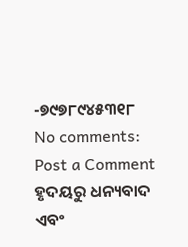-୭୯୭୮୯୪୫୩୧୮
No comments:
Post a Comment
ହୃଦୟରୁ ଧନ୍ୟବାଦ ଏବଂ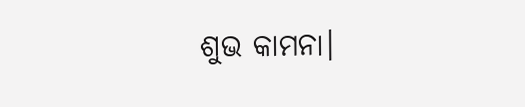ଶୁଭ କାମନା।